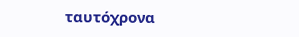ταυτόχρονα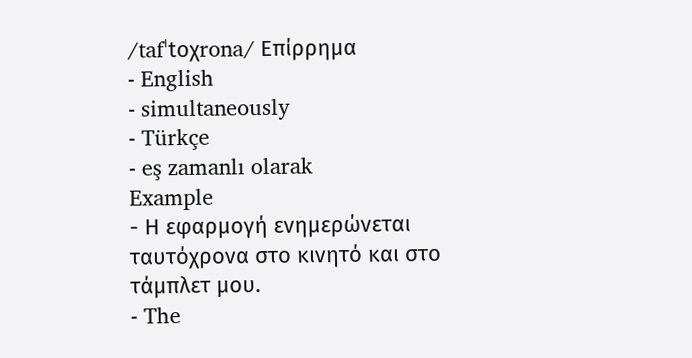/tafˈtoχrona/ Επίρρημα
- English
- simultaneously
- Türkçe
- eş zamanlı olarak
Example
- Η εφαρμογή ενημερώνεται ταυτόχρονα στο κινητό και στο τάμπλετ μου.
- The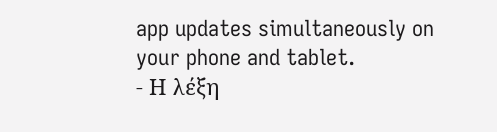app updates simultaneously on your phone and tablet.
- Η λέξη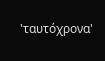'ταυτόχρονα'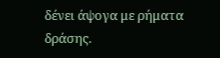δένει άψογα με ρήματα δράσης.